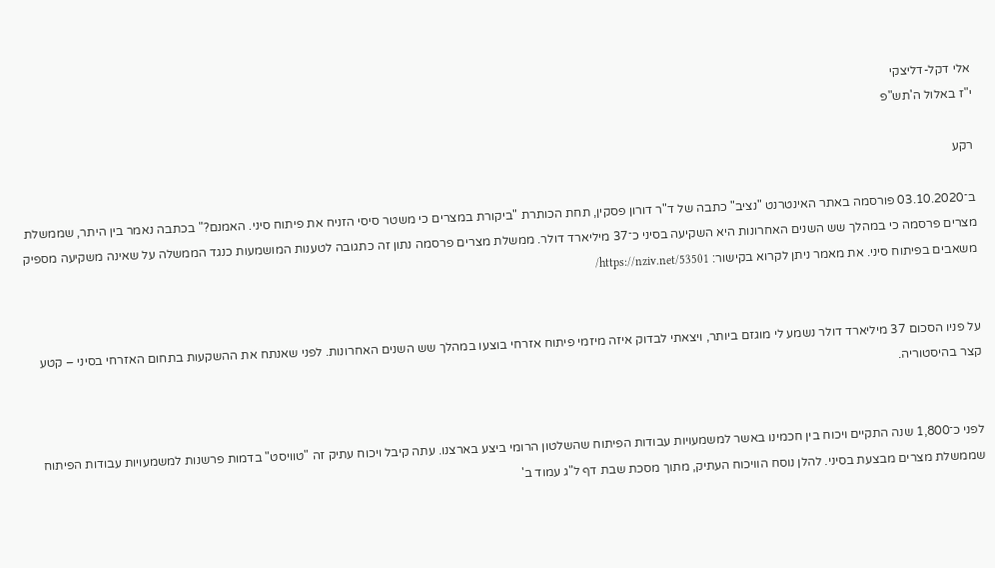אלי דקל-דליצקי
י"ז באלול ה'תש"פ

רקע

ב־03.10.2020 פורסמה באתר האינטרנט "נציב" כתבה של ד"ר דורון פסקין, תחת הכותרת "ביקורת במצרים כי משטר סיסי הזניח את פיתוח סיני. האמנם?" בכתבה נאמר בין היתר, שממשלת מצרים פרסמה כי במהלך שש השנים האחרונות היא השקיעה בסיני כ־37 מיליארד דולר. ממשלת מצרים פרסמה נתון זה כתגובה לטענות המושמעות כנגד הממשלה על שאינה משקיעה מספיק משאבים בפיתוח סיני. את מאמר ניתן לקרוא בקישור: https://nziv.net/53501/


על פניו הסכום 37 מיליארד דולר נשמע לי מוגזם ביותר, ויצאתי לבדוק איזה מיזמי פיתוח אזרחי בוצעו במהלך שש השנים האחרונות. לפני שאנתח את ההשקעות בתחום האזרחי בסיני – קטע קצר בהיסטוריה.


לפני כ־1,800 שנה התקיים ויכוח בין חכמינו באשר למשמעויות עבודות הפיתוח שהשלטון הרומי ביצע בארצנו. עתה קיבל ויכוח עתיק זה "טוויסט" בדמות פרשנות למשמעויות עבודות הפיתוח שממשלת מצרים מבצעת בסיני. להלן נוסח הוויכוח העתיק, מתוך מסכת שבת דף ל"ג עמוד ב'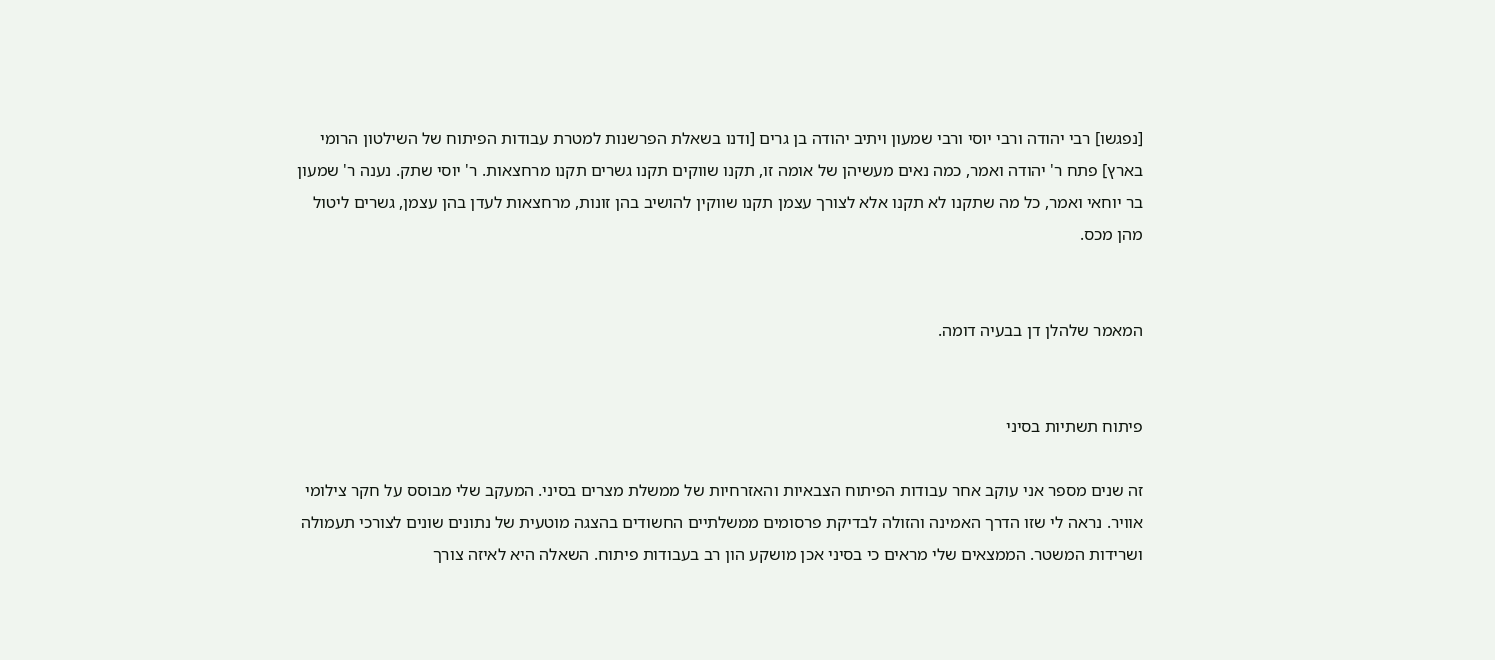[נפגשו] רבי יהודה ורבי יוסי ורבי שמעון ויתיב יהודה בן גרים [ודנו בשאלת הפרשנות למטרת עבודות הפיתוח של השילטון הרומי בארץ] פתח ר' יהודה ואמר, כמה נאים מעשיהן של אומה זו, תקנו שווקים תקנו גשרים תקנו מרחצאות. ר' יוסי שתק. נענה ר' שמעון בר יוחאי ואמר, כל מה שתקנו לא תקנו אלא לצורך עצמן תקנו שווקין להושיב בהן זונות, מרחצאות לעדן בהן עצמן, גשרים ליטול מהן מכס.


המאמר שלהלן דן בבעיה דומה.


פיתוח תשתיות בסיני

זה שנים מספר אני עוקב אחר עבודות הפיתוח הצבאיות והאזרחיות של ממשלת מצרים בסיני. המעקב שלי מבוסס על חקר צילומי אוויר. נראה לי שזו הדרך האמינה והזולה לבדיקת פרסומים ממשלתיים החשודים בהצגה מוטעית של נתונים שונים לצורכי תעמולה ושרידות המשטר. הממצאים שלי מראים כי בסיני אכן מושקע הון רב בעבודות פיתוח. השאלה היא לאיזה צורך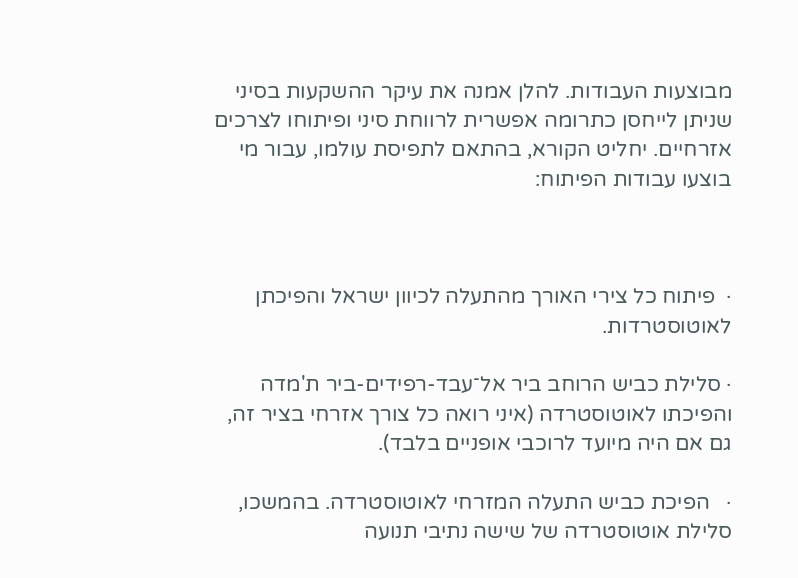מבוצעות העבודות. להלן אמנה את עיקר ההשקעות בסיני שניתן לייחסן כתרומה אפשרית לרווחת סיני ופיתוחו לצרכים אזרחיים. יחליט הקורא, בהתאם לתפיסת עולמו, עבור מי בוצעו עבודות הפיתוח:



·  פיתוח כל צירי האורך מהתעלה לכיוון ישראל והפיכתן לאוטוסטרדות.

· סלילת כביש הרוחב ביר אל־עבד-רפידים-ביר ת'מדה והפיכתו לאוטוסטרדה (איני רואה כל צורך אזרחי בציר זה, גם אם היה מיועד לרוכבי אופניים בלבד).

·   הפיכת כביש התעלה המזרחי לאוטוסטרדה. בהמשכו, סלילת אוטוסטרדה של שישה נתיבי תנועה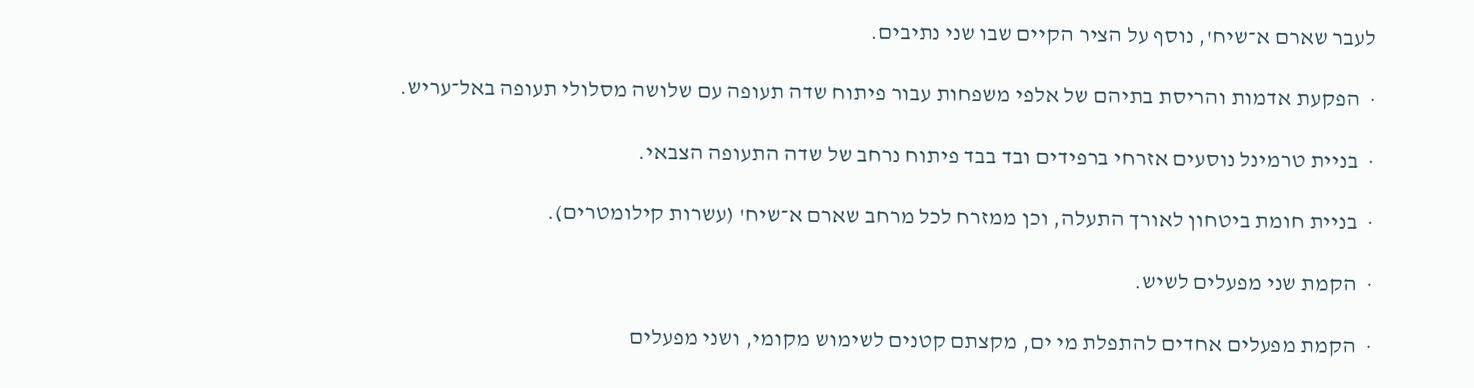לעבר שארם א־שיח', נוסף על הציר הקיים שבו שני נתיבים.

·  הפקעת אדמות והריסת בתיהם של אלפי משפחות עבור פיתוח שדה תעופה עם שלושה מסלולי תעופה באל־עריש.

·  בניית טרמינל נוסעים אזרחי ברפידים ובד בבד פיתוח נרחב של שדה התעופה הצבאי.

·  בניית חומת ביטחון לאורך התעלה, וכן ממזרח לכל מרחב שארם א־שיח' (עשרות קילומטרים).

·  הקמת שני מפעלים לשיש.

·  הקמת מפעלים אחדים להתפלת מי ים, מקצתם קטנים לשימוש מקומי, ושני מפעלים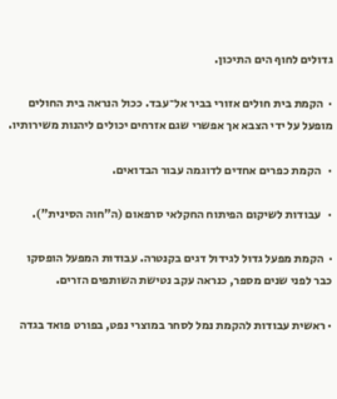גדולים לחוף הים התיכון.

·  הקמת בית חולים אזורי בביר אל־עבד. ככול הנראה בית החולים מופעל על ידי הצבא אך אפשרי שגם אזרחים יכולים ליהנות משירותיו.

·   הקמת כפרים אחדים לדוגמה עבור הבדואים.

·   עבודות לשיקום הפיתוח החקלאי סרפאום (ה"חוה הסינית").

·  הקמת מפעל גדול לגידול דגים בקנטרה. עבודות המפעל הופסקו כבר לפני שנים מספר, כנראה עקב נטישת השותפים הזרים.

· ראשית עבודות להקמת נמל לסחר במוצרי נפט, בפורט פואד בגדה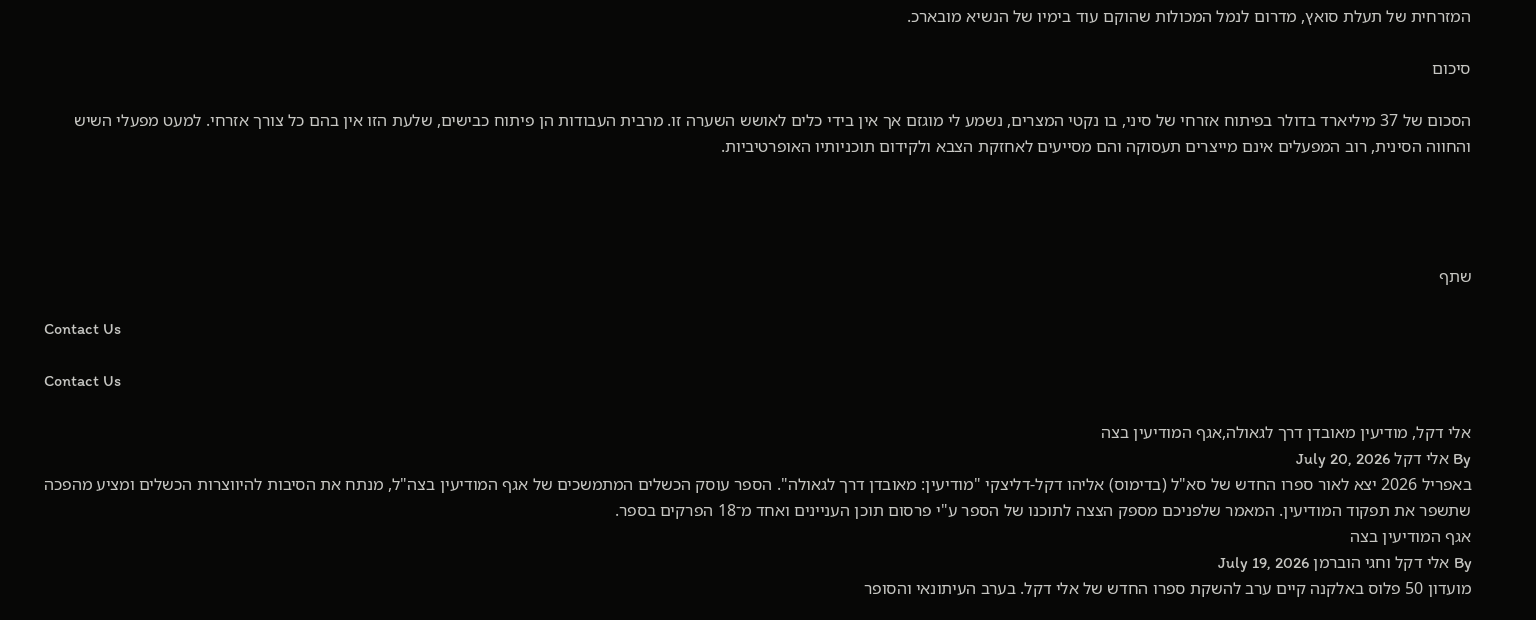המזרחית של תעלת סואץ, מדרום לנמל המכולות שהוקם עוד בימיו של הנשיא מובארכ.

סיכום

הסכום של 37 מיליארד בדולר בפיתוח אזרחי של סיני, בו נקטי המצרים, נשמע לי מוגזם אך אין בידי כלים לאושש השערה זו. מרבית העבודות הן פיתוח כבישים, שלעת הזו אין בהם כל צורך אזרחי. למעט מפעלי השיש והחווה הסינית, רוב המפעלים אינם מייצרים תעסוקה והם מסייעים לאחזקת הצבא ולקידום תוכניותיו האופרטיביות.




שתף

Contact Us

Contact Us

אלי דקל, מודיעין מאובדן דרך לגאולה,אגף המודיעין בצה
By אלי דקל July 20, 2026
באפריל 2026 יצא לאור ספרו החדש של סא"ל (בדימוס) אליהו דקל-דליצקי "מודיעין: מאובדן דרך לגאולה". הספר עוסק הכשלים המתמשכים של אגף המודיעין בצה"ל, מנתח את הסיבות להיווצרות הכשלים ומציע מהפכה שתשפר את תפקוד המודיעין. המאמר שלפניכם מספק הצצה לתוכנו של הספר ע"י פרסום תוכן העניינים ואחד מ־18 הפרקים בספר.
אגף המודיעין בצה
By אלי דקל וחגי הוברמן July 19, 2026
מועדון 50 פלוס באלקנה קיים ערב להשקת ספרו החדש של אלי דקל. בערב העיתונאי והסופר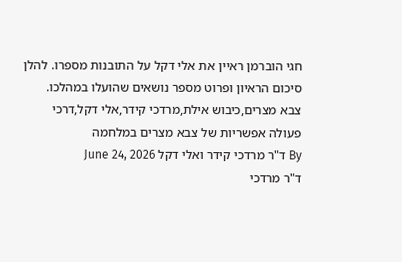חגי הוברמן ראיין את אלי דקל על התובנות מספרו. להלן סיכום הראיון ופרוט מספר נושאים שהועלו במהלכו.
צבא מצרים,כיבוש אילת,מרדכי קידר,אלי דקל,דרכי פעולה אפשריות של צבא מצרים במלחמה
By ד"ר מרדכי קידר ואלי דקל June 24, 2026
ד"ר מרדכי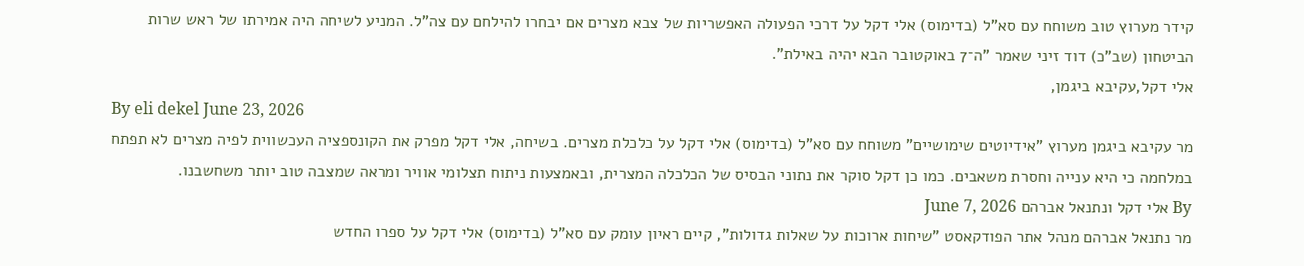קידר מערוץ טוב משוחח עם סא"ל (בדימוס) אלי דקל על דרכי הפעולה האפשריות של צבא מצרים אם יבחרו להילחם עם צה"ל. המניע לשיחה היה אמירתו של ראש שרות הביטחון (שב"כ) דוד זיני שאמר "ה־7 באוקטובר הבא יהיה באילת".
אלי דקל,עקיבא ביגמן,
By eli dekel June 23, 2026
מר עקיבא ביגמן מערוץ "אידיוטים שימושיים" משוחח עם סא"ל (בדימוס) אלי דקל על כלכלת מצרים. בשיחה, אלי דקל מפרק את הקונספציה העכשווית לפיה מצרים לא תפתח במלחמה כי היא ענייה וחסרת משאבים. כמו כן דקל סוקר את נתוני הבסיס של הכלכלה המצרית, ובאמצעות ניתוח תצלומי אוויר ומראה שמצבה טוב יותר משחשבנו.
By אלי דקל ונתנאל אברהם June 7, 2026
מר נתנאל אברהם מנהל אתר הפודקאסט "שיחות ארוכות על שאלות גדולות", קיים ראיון עומק עם סא"ל (בדימוס) אלי דקל על ספרו החדש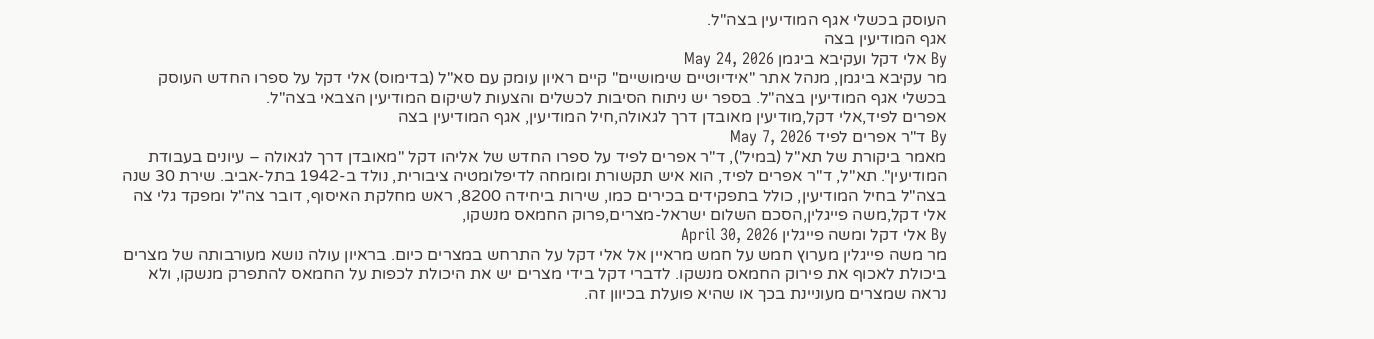העוסק בכשלי אגף המודיעין בצה"ל.
אגף המודיעין בצה
By אלי דקל ועקיבא ביגמן May 24, 2026
מר עקיבא ביגמן, מנהל אתר "אידיוטיים שימושיים" קיים ראיון עומק עם סא"ל (בדימוס) אלי דקל על ספרו החדש העוסק בכשלי אגף המודיעין בצה"ל. בספר יש ניתוח הסיבות לכשלים והצעות לשיקום המודיעין הצבאי בצה"ל.
אפרים לפיד,אלי דקל,מודיעין מאובדן דרך לגאולה,חיל המודיעין, אגף המודיעין בצה
By ד"ר אפרים לפיד May 7, 2026
מאמר ביקורת של תא"ל (במיל'), ד"ר אפרים לפיד על ספרו החדש של אליהו דקל "מאובדן דרך לגאולה – עיונים בעבודת המודיעין". תא"ל, ד"ר אפרים לפיד, הוא איש תקשורת ומומחה לדיפלומטיה ציבורית, נולד ב-1942 בתל-אביב. שירת 30 שנה בצה"ל בחיל המודיעין, כולל בתפקידים בכירים כמו, שירות ביחידה 8200, ראש מחלקת האיסוף, דובר צה"ל ומפקד גלי צה
אלי דקל,משה פייגלין,הסכם השלום ישראל-מצרים,פרוק החמאס מנשקו,
By אלי דקל ומשה פייגלין April 30, 2026
מר משה פייגלין מערוץ חמש על חמש מראיין אל אלי דקל על התרחש במצרים כיום. בראיון עולה נושא מעורבותה של מצרים ביכולת לאכוף את פירוק החמאס מנשקו. לדברי דקל בידי מצרים יש את היכולת לכפות על החמאס להתפרק מנשקו, ולא נראה שמצרים מעוניינת בכך או שהיא פועלת בכיוון זה.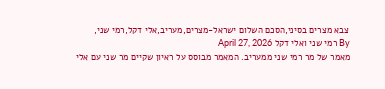צבא מצרים בסיני,הסכם השלום ישראל-מצרים,מעריב,אלי דקל,רמי שני,
By רמי שני ואלי דקל April 27, 2026
מאמר של מר רמי שני ממעריב. המאמר מבוסס על ראיון שקיים מר שני עם אלי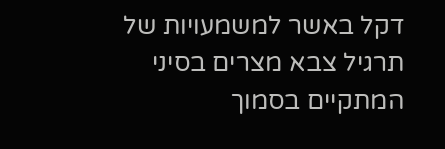דקל באשר למשמעויות של תרגיל צבא מצרים בסיני המתקיים בסמוך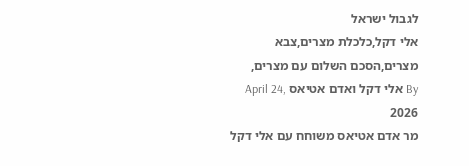לגבול ישראל
אלי דקל,כלכלת מצרים,צבא מצרים,הסכם השלום עם מצרים,
By אלי דקל ואדם אטיאס April 24, 2026
מר אדם אטיאס משוחח עם אלי דקל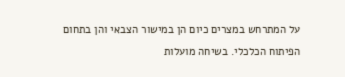על המתרחש במצרים כיום הן במישור הצבאי והן בתחום הפיתוח הכלכלי. בשיחה מועלות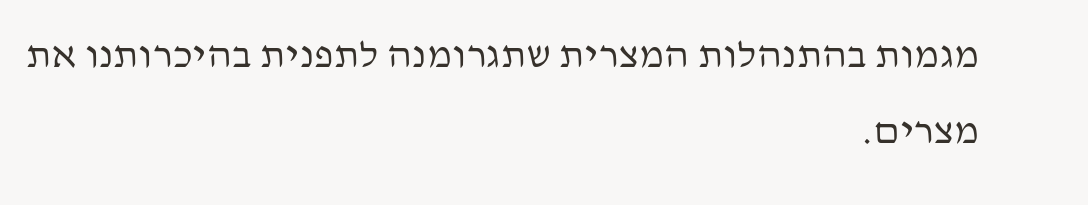מגמות בהתנהלות המצרית שתגרומנה לתפנית בהיכרותנו את מצרים.